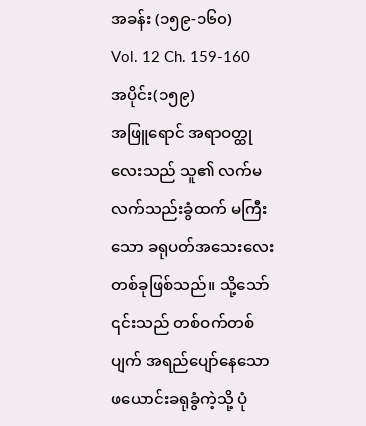အခန်း (၁၅၉-၁၆၀)
Vol. 12 Ch. 159-160
အပိုင်း(၁၅၉)
အဖြူရောင် အရာဝတ္ထုလေးသည် သူ၏ လက်မ လက်သည်းခွံထက် မကြီးသော ခရုပတ်အသေးလေး တစ်ခုဖြစ်သည်။ သို့သော် ၎င်းသည် တစ်ဝက်တစ်ပျက် အရည်ပျော်နေသော ဖယောင်းခရုခွံကဲ့သို့ ပုံ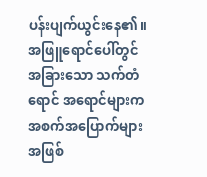ပန်းပျက်ယွင်းနေ၏။ အဖြူရောင်ပေါ်တွင် အခြားသော သက်တံရောင် အရောင်များက အစက်အပြောက်များအဖြစ်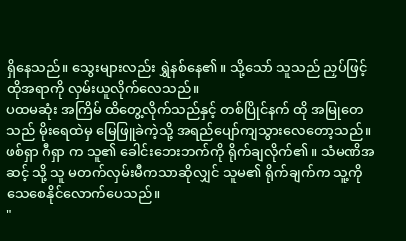ရှိနေသည်။ သွေးများလည်း ရွှဲနစ်နေ၏။ သို့သော် သူသည် ညှပ်ဖြင့် ထိုအရာကို လှမ်းယူလိုက်လေသည်။
ပထမဆုံး အကြိမ် ထိတွေ့လိုက်သည်နှင့် တစ်ပြိုင်နက် ထို အမြုတေ သည် မိုးရေထဲမှ မြေဖြူခဲကဲ့သို့ အရည်ပျော်ကျသွားလေတော့သည်။
ဖစ်ရှာ ဂီရှာ က သူ၏ ခေါင်းဘေးဘက်ကို ရိုက်ချလိုက်၏။ သံမဏိအဆင့် သို့ သူ မတက်လှမ်းမီကသာဆိုလျှင် သူမ၏ ရိုက်ချက်က သူ့ကို သေစေနိုင်လောက်ပေသည်။
"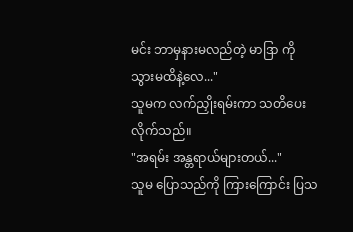မင်း ဘာမှနားမလည်တဲ့ မာဒြာ ကို သွားမထိနဲ့လေ..."
သူမက လက်ညှိုးရမ်းကာ သတိပေးလိုက်သည်။
"အရမ်း အန္တရာယ်များတယ်..."
သူမ ပြောသည်ကို ကြားကြောင်း ပြသ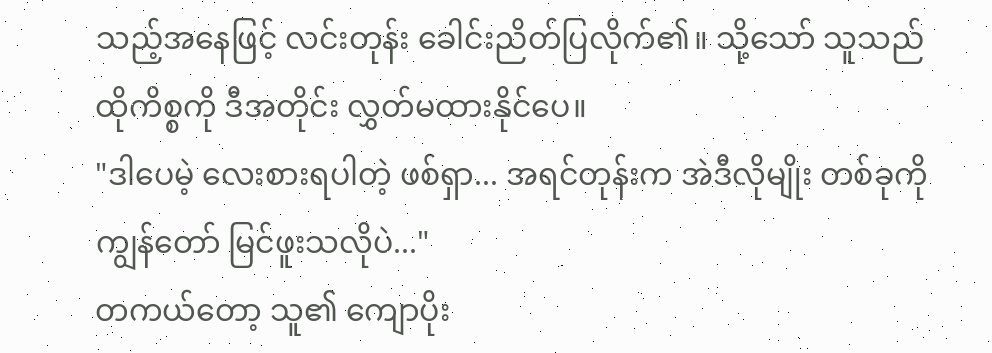သည့်အနေဖြင့် လင်းတုန်း ခေါင်းညိတ်ပြလိုက်၏။ သို့သော် သူသည် ထိုကိစ္စကို ဒီအတိုင်း လွှတ်မထားနိုင်ပေ။
"ဒါပေမဲ့ လေးစားရပါတဲ့ ဖစ်ရှာ... အရင်တုန်းက အဲဒီလိုမျိုး တစ်ခုကို ကျွန်တော် မြင်ဖူးသလိုပဲ..."
တကယ်တော့ သူ၏ ကျောပိုး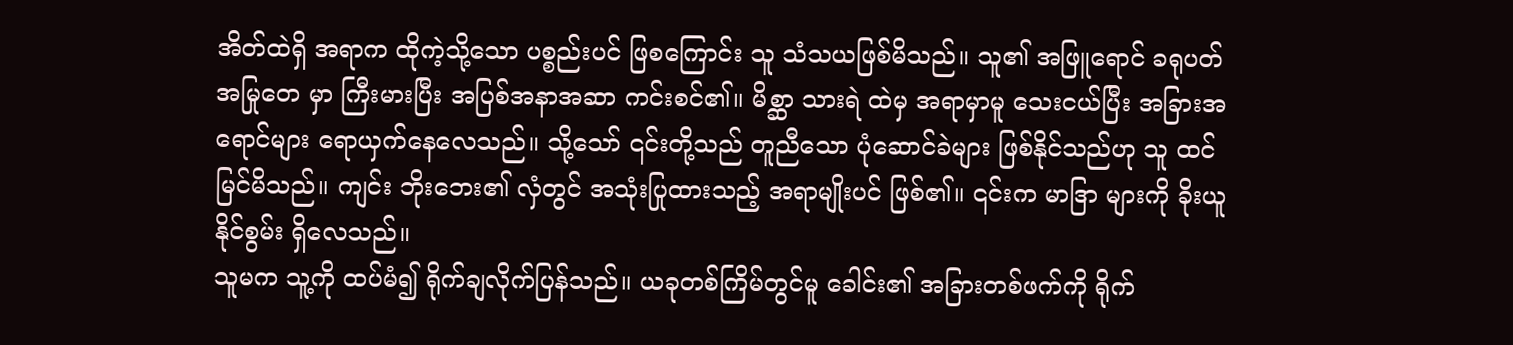အိတ်ထဲရှိ အရာက ထိုကဲ့သို့သော ပစ္စည်းပင် ဖြစကြောင်း သူ သံသယဖြစ်မိသည်။ သူ၏ အဖြူရောင် ခရုပတ် အမြုတေ မှာ ကြီးမားပြီး အပြစ်အနာအဆာ ကင်းစင်၏။ မိစ္ဆာ သားရဲ ထဲမှ အရာမှာမူ သေးငယ်ပြီး အခြားအရောင်များ ရောယှက်နေလေသည်။ သို့သော် ၎င်းတို့သည် တူညီသော ပုံဆောင်ခဲများ ဖြစ်နိုင်သည်ဟု သူ ထင်မြင်မိသည်။ ကျင်း ဘိုးဘေး၏ လှံတွင် အသုံးပြုထားသည့် အရာမျိုးပင် ဖြစ်၏။ ၎င်းက မာဒြာ များကို ခိုးယူနိုင်စွမ်း ရှိလေသည်။
သူမက သူ့ကို ထပ်မံ၍ ရိုက်ချလိုက်ပြန်သည်။ ယခုတစ်ကြိမ်တွင်မူ ခေါင်း၏ အခြားတစ်ဖက်ကို ရိုက်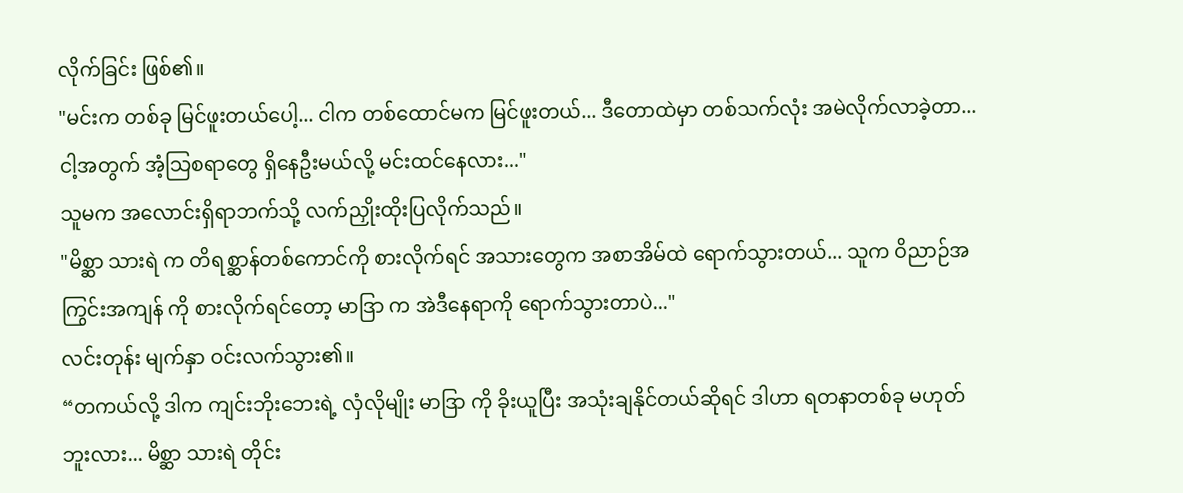လိုက်ခြင်း ဖြစ်၏။
"မင်းက တစ်ခု မြင်ဖူးတယ်ပေါ့... ငါက တစ်ထောင်မက မြင်ဖူးတယ်... ဒီတောထဲမှာ တစ်သက်လုံး အမဲလိုက်လာခဲ့တာ... ငါ့အတွက် အံ့သြစရာတွေ ရှိနေဦးမယ်လို့ မင်းထင်နေလား..."
သူမက အလောင်းရှိရာဘက်သို့ လက်ညှိုးထိုးပြလိုက်သည်။
"မိစ္ဆာ သားရဲ က တိရစ္ဆာန်တစ်ကောင်ကို စားလိုက်ရင် အသားတွေက အစာအိမ်ထဲ ရောက်သွားတယ်... သူက ဝိညာဉ်အကြွင်းအကျန် ကို စားလိုက်ရင်တော့ မာဒြာ က အဲဒီနေရာကို ရောက်သွားတာပဲ..."
လင်းတုန်း မျက်နှာ ဝင်းလက်သွား၏။
“တကယ်လို့ ဒါက ကျင်းဘိုးဘေးရဲ့ လှံလိုမျိုး မာဒြာ ကို ခိုးယူပြီး အသုံးချနိုင်တယ်ဆိုရင် ဒါဟာ ရတနာတစ်ခု မဟုတ်ဘူးလား... မိစ္ဆာ သားရဲ တိုင်း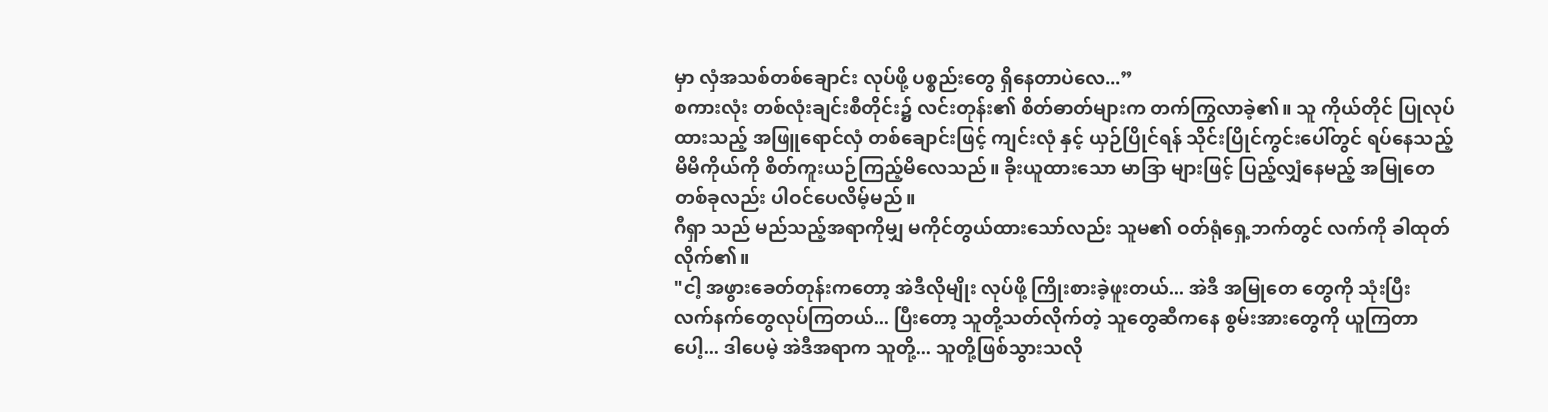မှာ လှံအသစ်တစ်ချောင်း လုပ်ဖို့ ပစ္စည်းတွေ ရှိနေတာပဲလေ...”
စကားလုံး တစ်လုံးချင်းစီတိုင်း၌ လင်းတုန်း၏ စိတ်ဓာတ်များက တက်ကြွလာခဲ့၏။ သူ ကိုယ်တိုင် ပြုလုပ်ထားသည့် အဖြူရောင်လှံ တစ်ချောင်းဖြင့် ကျင်းလုံ နှင့် ယှဉ်ပြိုင်ရန် သိုင်းပြိုင်ကွင်းပေါ်တွင် ရပ်နေသည့် မိမိကိုယ်ကို စိတ်ကူးယဉ်ကြည့်မိလေသည်။ ခိုးယူထားသော မာဒြာ များဖြင့် ပြည့်လျှံနေမည့် အမြုတေ တစ်ခုလည်း ပါဝင်ပေလိမ့်မည်။
ဂီရှာ သည် မည်သည့်အရာကိုမျှ မကိုင်တွယ်ထားသော်လည်း သူမ၏ ဝတ်ရုံရှေ့ဘက်တွင် လက်ကို ခါထုတ်လိုက်၏။
"ငါ့ အဖွားခေတ်တုန်းကတော့ အဲဒီလိုမျိုး လုပ်ဖို့ ကြိုးစားခဲ့ဖူးတယ်... အဲဒီ အမြုတေ တွေကို သုံးပြီး လက်နက်တွေလုပ်ကြတယ်... ပြီးတော့ သူတို့သတ်လိုက်တဲ့ သူတွေဆီကနေ စွမ်းအားတွေကို ယူကြတာပေါ့... ဒါပေမဲ့ အဲဒီအရာက သူတို့... သူတို့ဖြစ်သွားသလို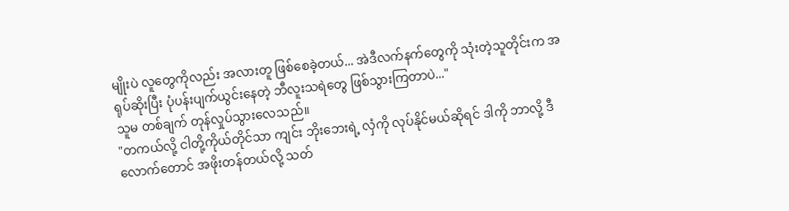မျိုးပဲ လူတွေကိုလည်း အလားတူ ဖြစ်စေခဲ့တယ်... အဲဒီလက်နက်တွေကို သုံးတဲ့သူတိုင်းက အရုပ်ဆိုးပြီး ပုံပန်းပျက်ယွင်းနေတဲ့ ဘီလူးသရဲတွေ ဖြစ်သွားကြတာပဲ..."
သူမ တစ်ချက် တုန်လှုပ်သွားလေသည်။
"တကယ်လို့ ငါတို့ကိုယ်တိုင်သာ ကျင်း ဘိုးဘေးရဲ့ လှံကို လုပ်နိုင်မယ်ဆိုရင် ဒါကို ဘာလို့ ဒီလောက်တောင် အဖိုးတန်တယ်လို့ သတ်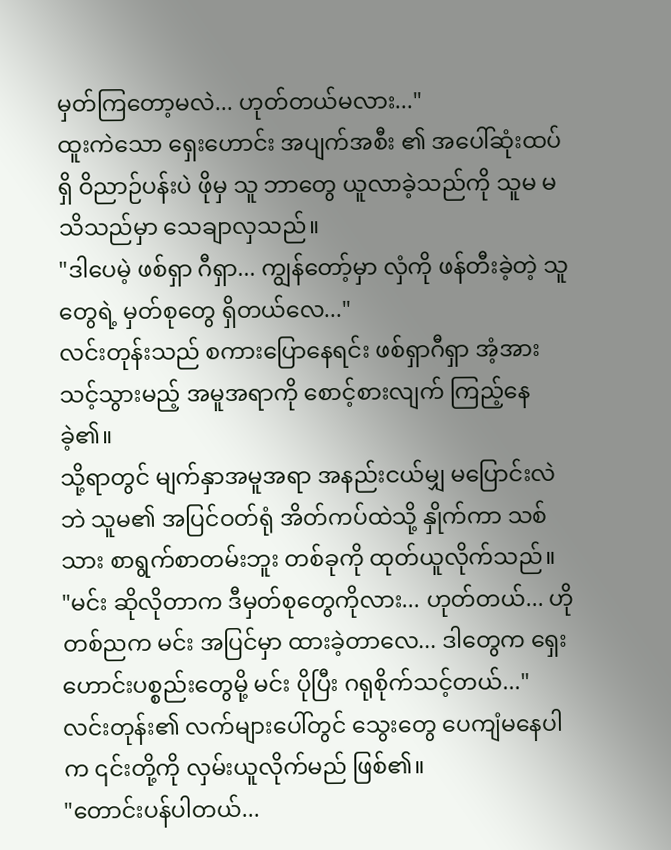မှတ်ကြတော့မလဲ... ဟုတ်တယ်မလား..."
ထူးကဲသော ရှေးဟောင်း အပျက်အစီး ၏ အပေါ်ဆုံးထပ်ရှိ ဝိညာဉ်ပန်းပဲ ဖိုမှ သူ ဘာတွေ ယူလာခဲ့သည်ကို သူမ မသိသည်မှာ သေချာလှသည်။
"ဒါပေမဲ့ ဖစ်ရှာ ဂီရှာ... ကျွန်တော့်မှာ လှံကို ဖန်တီးခဲ့တဲ့ သူတွေရဲ့ မှတ်စုတွေ ရှိတယ်လေ..."
လင်းတုန်းသည် စကားပြောနေရင်း ဖစ်ရှာဂီရှာ အံ့အားသင့်သွားမည့် အမူအရာကို စောင့်စားလျက် ကြည့်နေခဲ့၏။
သို့ရာတွင် မျက်နှာအမူအရာ အနည်းငယ်မျှ မပြောင်းလဲဘဲ သူမ၏ အပြင်ဝတ်ရုံ အိတ်ကပ်ထဲသို့ နှိုက်ကာ သစ်သား စာရွက်စာတမ်းဘူး တစ်ခုကို ထုတ်ယူလိုက်သည်။
"မင်း ဆိုလိုတာက ဒီမှတ်စုတွေကိုလား... ဟုတ်တယ်... ဟိုတစ်ညက မင်း အပြင်မှာ ထားခဲ့တာလေ... ဒါတွေက ရှေးဟောင်းပစ္စည်းတွေမို့ မင်း ပိုပြီး ဂရုစိုက်သင့်တယ်..."
လင်းတုန်း၏ လက်များပေါ်တွင် သွေးတွေ ပေကျံမနေပါက ၎င်းတို့ကို လှမ်းယူလိုက်မည် ဖြစ်၏။
"တောင်းပန်ပါတယ်...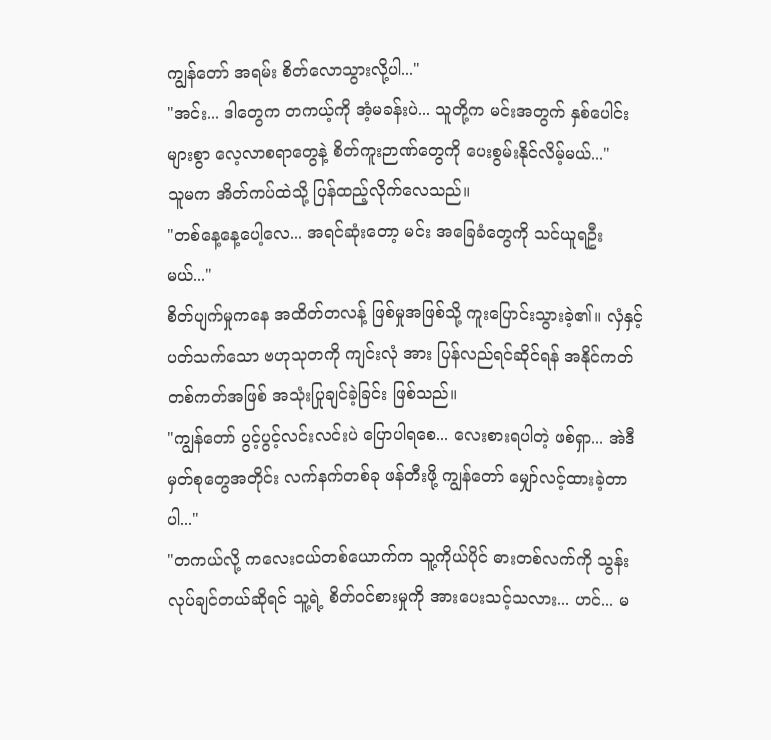ကျွန်တော် အရမ်း စိတ်လောသွားလို့ပါ..."
"အင်း... ဒါတွေက တကယ့်ကို အံ့မခန်းပဲ... သူတို့က မင်းအတွက် နှစ်ပေါင်းများစွာ လေ့လာစရာတွေနဲ့ စိတ်ကူးဉာဏ်တွေကို ပေးစွမ်းနိုင်လိမ့်မယ်..."
သူမက အိတ်ကပ်ထဲသို့ ပြန်ထည့်လိုက်လေသည်။
"တစ်နေ့နေ့ပေါ့လေ... အရင်ဆုံးတော့ မင်း အခြေခံတွေကို သင်ယူရဦးမယ်..."
စိတ်ပျက်မှုကနေ အထိတ်တလန့် ဖြစ်မှုအဖြစ်သို့ ကူးပြောင်းသွားခဲ့၏။ လှံနှင့် ပတ်သက်သော ဗဟုသုတကို ကျင်းလုံ အား ပြန်လည်ရင်ဆိုင်ရန် အနိုင်ကတ် တစ်ကတ်အဖြစ် အသုံးပြုချင်ခဲ့ခြင်း ဖြစ်သည်။
"ကျွန်တော် ပွင့်ပွင့်လင်းလင်းပဲ ပြောပါရစေ... လေးစားရပါတဲ့ ဖစ်ရှာ... အဲဒီမှတ်စုတွေအတိုင်း လက်နက်တစ်ခု ဖန်တီးဖို့ ကျွန်တော် မျှော်လင့်ထားခဲ့တာပါ..."
"တကယ်လို့ ကလေးငယ်တစ်ယောက်က သူ့ကိုယ်ပိုင် ဓားတစ်လက်ကို သွန်းလုပ်ချင်တယ်ဆိုရင် သူ့ရဲ့ စိတ်ဝင်စားမှုကို အားပေးသင့်သလား... ဟင်... မ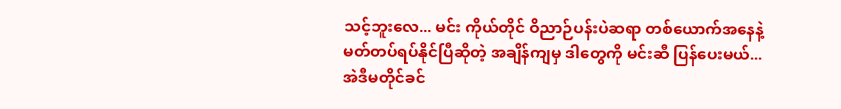သင့်ဘူးလေ... မင်း ကိုယ်တိုင် ဝိညာဉ်ပန်းပဲဆရာ တစ်ယောက်အနေနဲ့ မတ်တပ်ရပ်နိုင်ပြီဆိုတဲ့ အချိန်ကျမှ ဒါတွေကို မင်းဆီ ပြန်ပေးမယ်... အဲဒီမတိုင်ခင်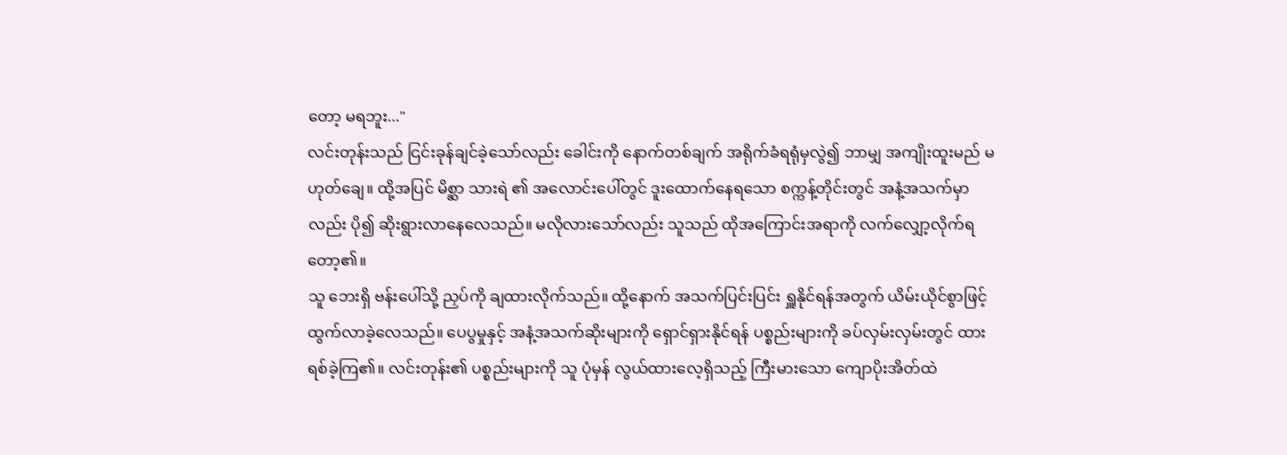တော့ မရဘူး..."
လင်းတုန်းသည် ငြင်းခုန်ချင်ခဲ့သော်လည်း ခေါင်းကို နောက်တစ်ချက် အရိုက်ခံရရုံမှလွဲ၍ ဘာမျှ အကျိုးထူးမည် မဟုတ်ချေ။ ထို့အပြင် မိစ္ဆာ သားရဲ ၏ အလောင်းပေါ်တွင် ဒူးထောက်နေရသော စက္ကန့်တိုင်းတွင် အနံ့အသက်မှာလည်း ပို၍ ဆိုးရွားလာနေလေသည်။ မလိုလားသော်လည်း သူသည် ထိုအကြောင်းအရာကို လက်လျှော့လိုက်ရတော့၏။
သူ ဘေးရှိ ဗန်းပေါ်သို့ ညှပ်ကို ချထားလိုက်သည်။ ထို့နောက် အသက်ပြင်းပြင်း ရှူနိုင်ရန်အတွက် ယိမ်းယိုင်စွာဖြင့် ထွက်လာခဲ့လေသည်။ ပေပွမှုနှင့် အနံ့အသက်ဆိုးများကို ရှောင်ရှားနိုင်ရန် ပစ္စည်းများကို ခပ်လှမ်းလှမ်းတွင် ထားရစ်ခဲ့ကြ၏။ လင်းတုန်း၏ ပစ္စည်းများကို သူ ပုံမှန် လွယ်ထားလေ့ရှိသည့် ကြီးမားသော ကျောပိုးအိတ်ထဲ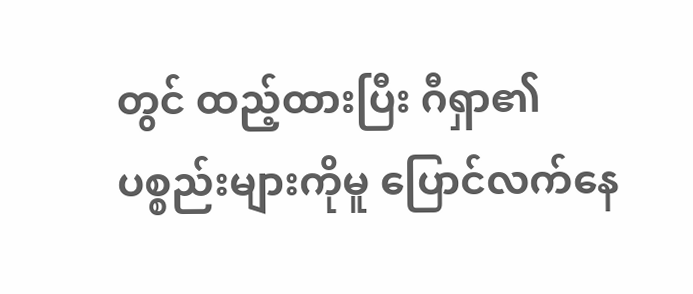တွင် ထည့်ထားပြီး ဂီရှာ၏ ပစ္စည်းများကိုမူ ပြောင်လက်နေ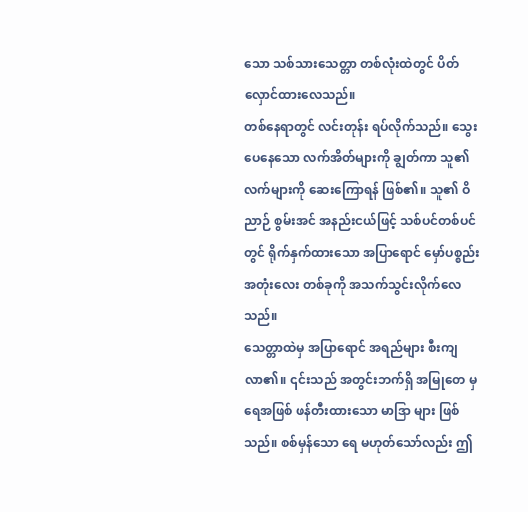သော သစ်သားသေတ္တာ တစ်လုံးထဲတွင် ပိတ်လှောင်ထားလေသည်။
တစ်နေရာတွင် လင်းတုန်း ရပ်လိုက်သည်။ သွေးပေနေသော လက်အိတ်များကို ချွတ်ကာ သူ၏ လက်များကို ဆေးကြောရန် ဖြစ်၏။ သူ၏ ဝိညာဉ် စွမ်းအင် အနည်းငယ်ဖြင့် သစ်ပင်တစ်ပင်တွင် ရိုက်နှက်ထားသော အပြာရောင် မှော်ပစ္စည်း အတုံးလေး တစ်ခုကို အသက်သွင်းလိုက်လေသည်။
သေတ္တာထဲမှ အပြာရောင် အရည်များ စီးကျလာ၏။ ၎င်းသည် အတွင်းဘက်ရှိ အမြုတေ မှ ရေအဖြစ် ဖန်တီးထားသော မာဒြာ များ ဖြစ်သည်။ စစ်မှန်သော ရေ မဟုတ်သော်လည်း ဤ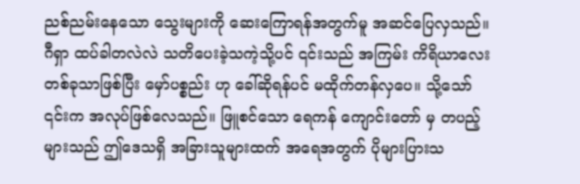ညစ်ညမ်းနေသော သွေးများကို ဆေးကြောရန်အတွက်မူ အဆင်ပြေလှသည်။
ဂီရှာ ထပ်ခါတလဲလဲ သတိပေးခဲ့သကဲ့သို့ပင် ၎င်းသည် အကြမ်း ကိရိယာလေး တစ်ခုသာဖြစ်ပြီး မှော်ပစ္စည်း ဟု ခေါ်ဆိုရန်ပင် မထိုက်တန်လှပေ။ သို့သော် ၎င်းက အလုပ်ဖြစ်လေသည်။ ဖြူစင်သော ရေကန် ကျောင်းတော် မှ တပည့်များသည် ဤဒေသရှိ အခြားသူများထက် အရေအတွက် ပိုများပြားသ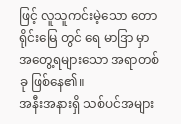ဖြင့် လူသူကင်းမဲ့သော တောရိုင်းမြေ တွင် ရေ မာဒြာ မှာ အတွေ့ရများသော အရာတစ်ခု ဖြစ်နေ၏။
အနီးအနားရှိ သစ်ပင်အများ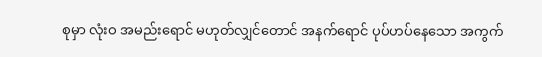စုမှာ လုံးဝ အမည်းရောင် မဟုတ်လျှင်တောင် အနက်ရောင် ပုပ်ဟပ်နေသော အကွက်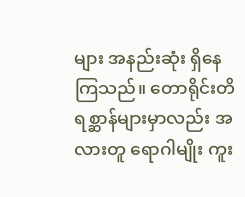များ အနည်းဆုံး ရှိနေကြသည်။ တောရိုင်းတိရစ္ဆာန်များမှာလည်း အလားတူ ရောဂါမျိုး ကူး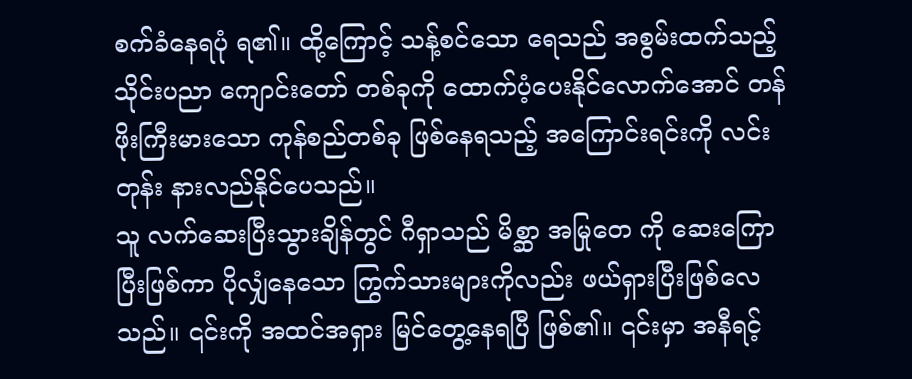စက်ခံနေရပုံ ရ၏။ ထို့ကြောင့် သန့်စင်သော ရေသည် အစွမ်းထက်သည့် သိုင်းပညာ ကျောင်းတော် တစ်ခုကို ထောက်ပံ့ပေးနိုင်လောက်အောင် တန်ဖိုးကြီးမားသော ကုန်စည်တစ်ခု ဖြစ်နေရသည့် အကြောင်းရင်းကို လင်းတုန်း နားလည်နိုင်ပေသည်။
သူ လက်ဆေးပြီးသွားချိန်တွင် ဂီရှာသည် မိစ္ဆာ အမြုတေ ကို ဆေးကြောပြီးဖြစ်ကာ ပိုလျှံနေသော ကြွက်သားများကိုလည်း ဖယ်ရှားပြီးဖြစ်လေသည်။ ၎င်းကို အထင်အရှား မြင်တွေ့နေရပြီ ဖြစ်၏။ ၎င်းမှာ အနီရင့်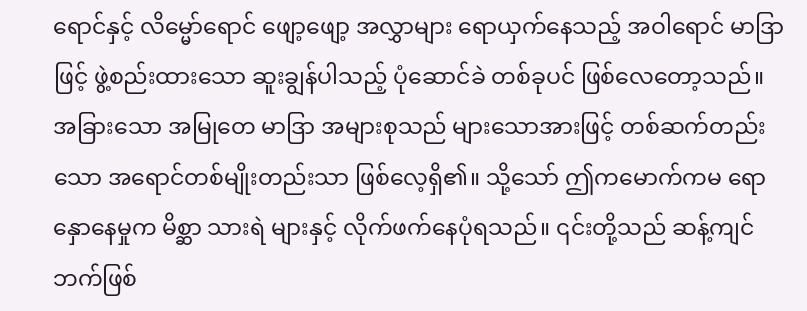ရောင်နှင့် လိမ္မော်ရောင် ဖျော့ဖျော့ အလွှာများ ရောယှက်နေသည့် အဝါရောင် မာဒြာ ဖြင့် ဖွဲ့စည်းထားသော ဆူးချွန်ပါသည့် ပုံဆောင်ခဲ တစ်ခုပင် ဖြစ်လေတော့သည်။
အခြားသော အမြုတေ မာဒြာ အများစုသည် များသောအားဖြင့် တစ်ဆက်တည်းသော အရောင်တစ်မျိုးတည်းသာ ဖြစ်လေ့ရှိ၏။ သို့သော် ဤကမောက်ကမ ရောနှောနေမှုက မိစ္ဆာ သားရဲ များနှင့် လိုက်ဖက်နေပုံရသည်။ ၎င်းတို့သည် ဆန့်ကျင်ဘက်ဖြစ်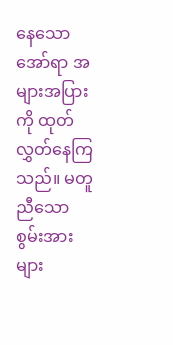နေသော အော်ရာ အများအပြားကို ထုတ်လွှတ်နေကြသည်။ မတူညီသော စွမ်းအားများ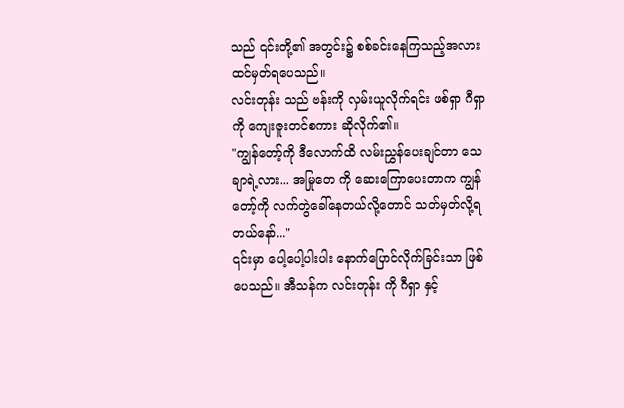သည် ၎င်းတို့၏ အတွင်း၌ စစ်ခင်းနေကြသည့်အလား ထင်မှတ်ရပေသည်။
လင်းတုန်း သည် ဗန်းကို လှမ်းယူလိုက်ရင်း ဖစ်ရှာ ဂီရှာ ကို ကျေးဇူးတင်စကား ဆိုလိုက်၏။
"ကျွန်တော့်ကို ဒီလောက်ထိ လမ်းညွှန်ပေးချင်တာ သေချာရဲ့လား... အမြုတေ ကို ဆေးကြောပေးတာက ကျွန်တော့်ကို လက်တွဲခေါ်နေတယ်လို့တောင် သတ်မှတ်လို့ရတယ်နော်..."
၎င်းမှာ ပေါ့ပေါ့ပါးပါး နောက်ပြောင်လိုက်ခြင်းသာ ဖြစ်ပေသည်။ အီသန်က လင်းတုန်း ကို ဂီရှာ နှင့်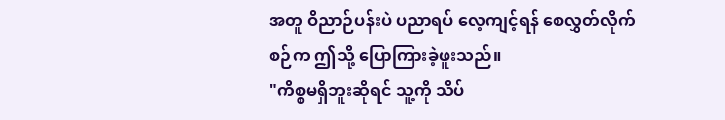အတူ ဝိညာဉ်ပန်းပဲ ပညာရပ် လေ့ကျင့်ရန် စေလွှတ်လိုက်စဉ်က ဤသို့ ပြောကြားခဲ့ဖူးသည်။
"ကိစ္စမရှိဘူးဆိုရင် သူ့ကို သိပ်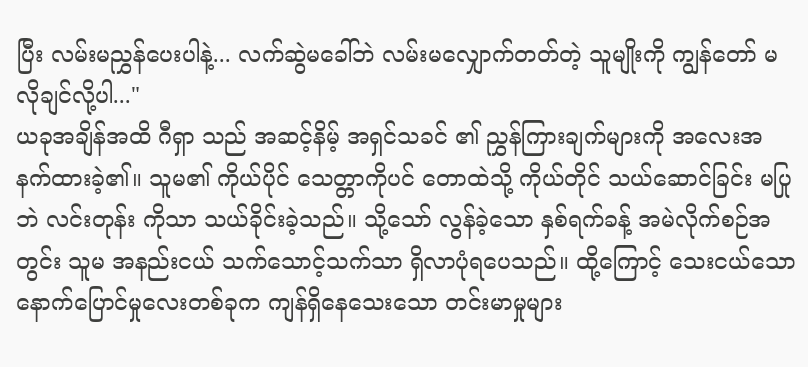ပြီး လမ်းမညွှန်ပေးပါနဲ့... လက်ဆွဲမခေါ်ဘဲ လမ်းမလျှောက်တတ်တဲ့ သူမျိုးကို ကျွန်တော် မလိုချင်လို့ပါ..."
ယခုအချိန်အထိ ဂီရှာ သည် အဆင့်နိမ့် အရှင်သခင် ၏ ညွှန်ကြားချက်များကို အလေးအနက်ထားခဲ့၏။ သူမ၏ ကိုယ်ပိုင် သေတ္တာကိုပင် တောထဲသို့ ကိုယ်တိုင် သယ်ဆောင်ခြင်း မပြုဘဲ လင်းတုန်း ကိုသာ သယ်ခိုင်းခဲ့သည်။ သို့သော် လွန်ခဲ့သော နှစ်ရက်ခန့် အမဲလိုက်စဉ်အတွင်း သူမ အနည်းငယ် သက်သောင့်သက်သာ ရှိလာပုံရပေသည်။ ထို့ကြောင့် သေးငယ်သော နောက်ပြောင်မှုလေးတစ်ခုက ကျန်ရှိနေသေးသော တင်းမာမှုများ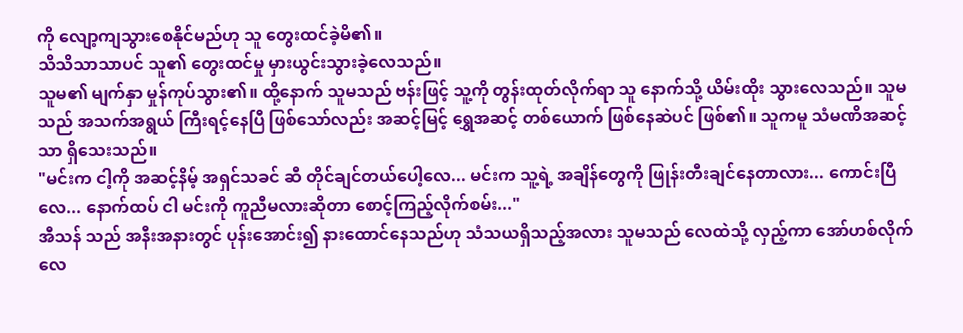ကို လျော့ကျသွားစေနိုင်မည်ဟု သူ တွေးထင်ခဲ့မိ၏။
သိသိသာသာပင် သူ၏ တွေးထင်မှု မှားယွင်းသွားခဲ့လေသည်။
သူမ၏ မျက်နှာ မှုန်ကုပ်သွား၏။ ထို့နောက် သူမသည် ဗန်းဖြင့် သူ့ကို တွန်းထုတ်လိုက်ရာ သူ နောက်သို့ ယိမ်းထိုး သွားလေသည်။ သူမသည် အသက်အရွယ် ကြီးရင့်နေပြီ ဖြစ်သော်လည်း အဆင့်မြင့် ရွှေအဆင့် တစ်ယောက် ဖြစ်နေဆဲပင် ဖြစ်၏။ သူကမူ သံမဏိအဆင့် သာ ရှိသေးသည်။
"မင်းက ငါ့ကို အဆင့်နိမ့် အရှင်သခင် ဆီ တိုင်ချင်တယ်ပေါ့လေ... မင်းက သူ့ရဲ့ အချိန်တွေကို ဖြုန်းတီးချင်နေတာလား... ကောင်းပြီလေ... နောက်ထပ် ငါ မင်းကို ကူညီမလားဆိုတာ စောင့်ကြည့်လိုက်စမ်း..."
အီသန် သည် အနီးအနားတွင် ပုန်းအောင်း၍ နားထောင်နေသည်ဟု သံသယရှိသည့်အလား သူမသည် လေထဲသို့ လှည့်ကာ အော်ဟစ်လိုက်လေ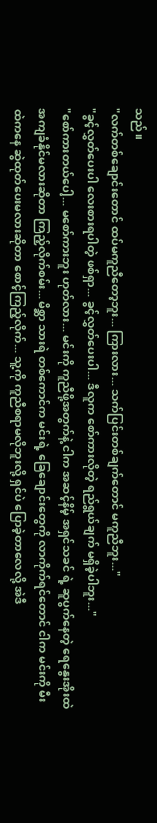သည်။
"လက်တစ်ချောင်းတောင် ထပ်မကူညီတော့ဘူး... ကြားလား... သက်ပြင်းတစ်ချက်တောင် မကူညီဘူး..."
"ခွင့်လွှတ်ပေးပါ လေးစားရပါတဲ့ ဖစ်ရှာ... ခွင့်လွှတ်ပေးပါ... ဒီလူက စော်ကားလိုတဲ့ ရည်ရွယ်ချက် မရှိခဲ့ပါဘူး..."
"စော်ကားတယ်ပေါ့... မစော်ကားဘူး ဟုတ်လား... မင်းကို ကူညီဖို့အတွက်နဲ့ ငါက အဆင့်နိမ့် အရှင်သခင် ရဲ့ ဆူပွက်နေတဲ့ ရေနွေးအိုးထဲ အကျခံနိုင်မလားဆိုတာ ကြည့်လိုက်စမ်း... မိစ္ဆာ သားရဲ တစ်ကောင်က မင်းရဲ့ ခြေချောင်းတွေကို လာကိုက်ရင်တောင် ငါက မင်းကို မီးထဲကနေ ဆွဲထုတ်ပေးမလားဆိုတာ စောင့်ကြည့်လိုက်... သူ့ကို ကူညီစရာမလိုဘူးလို့ ရှင်ပဲ ပြောခဲ့တာလေလို့ အဲဒီ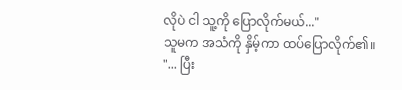လိုပဲ ငါ သူ့ကို ပြောလိုက်မယ်..."
သူမက အသံကို နှိမ့်ကာ ထပ်ပြောလိုက်၏။
"... ပြီး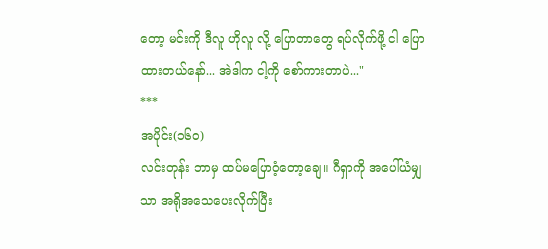တော့ မင်းကို ဒီလူ ဟိုလူ လို့ ပြောတာတွေ ရပ်လိုက်ဖို့ ငါ ပြောထားတယ်နော်... အဲဒါက ငါ့ကို စော်ကားတာပဲ..."
***
အပိုင်း(၁၆၀)
လင်းတုန်း ဘာမှ ထပ်မပြောဝံ့တော့ချေ။ ဂီရှာကို အပေါ်ယံမျှသာ အရိုအသေပေးလိုက်ပြီး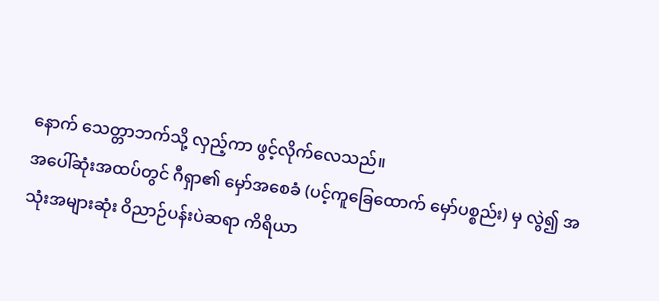နောက် သေတ္တာဘက်သို့ လှည့်ကာ ဖွင့်လိုက်လေသည်။
အပေါ်ဆုံးအထပ်တွင် ဂီရှာ၏ မှော်အစေခံ (ပင့်ကူခြေထောက် မှော်ပစ္စည်း) မှ လွဲ၍ အသုံးအများဆုံး ဝိညာဉ်ပန်းပဲဆရာ ကိရိယာ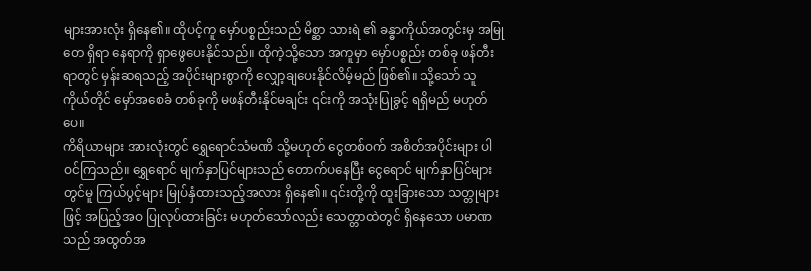များအားလုံး ရှိနေ၏။ ထိုပင့်ကူ မှော်ပစ္စည်းသည် မိစ္ဆာ သားရဲ ၏ ခန္ဓာကိုယ်အတွင်းမှ အမြုတေ ရှိရာ နေရာကို ရှာဖွေပေးနိုင်သည်။ ထိုကဲ့သို့သော အကူမှာ မှော်ပစ္စည်း တစ်ခု ဖန်တီးရာတွင် မှန်းဆရသည့် အပိုင်းများစွာကို လျှော့ချပေးနိုင်လိမ့်မည် ဖြစ်၏။ သို့သော် သူ ကိုယ်တိုင် မှော်အစေခံ တစ်ခုကို မဖန်တီးနိုင်မချင်း ၎င်းကို အသုံးပြုခွင့် ရရှိမည် မဟုတ်ပေ။
ကိရိယာများ အားလုံးတွင် ရွှေရောင်သံမဏိ သို့မဟုတ် ငွေတစ်ဝက် အစိတ်အပိုင်းများ ပါဝင်ကြသည်။ ရွှေရောင် မျက်နှာပြင်များသည် တောက်ပနေပြီး ငွေရောင် မျက်နှာပြင်များတွင်မူ ကြယ်ပွင့်များ မြုပ်နှံထားသည့်အလား ရှိနေ၏။ ၎င်းတို့ကို ထူးခြားသော သတ္တုများဖြင့် အပြည့်အဝ ပြုလုပ်ထားခြင်း မဟုတ်သော်လည်း သေတ္တာထဲတွင် ရှိနေသော ပမာဏသည် အထွတ်အ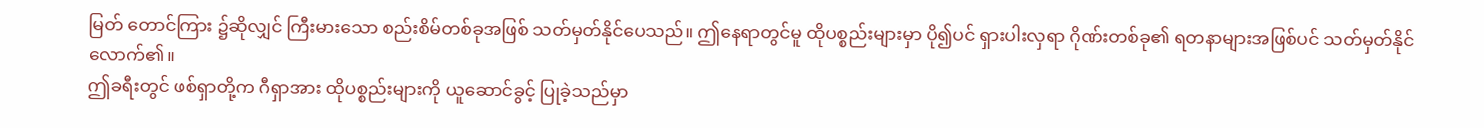မြတ် တောင်ကြား ၌ဆိုလျှင် ကြီးမားသော စည်းစိမ်တစ်ခုအဖြစ် သတ်မှတ်နိုင်ပေသည်။ ဤနေရာတွင်မူ ထိုပစ္စည်းများမှာ ပို၍ပင် ရှားပါးလှရာ ဂိုဏ်းတစ်ခု၏ ရတနာများအဖြစ်ပင် သတ်မှတ်နိုင်လောက်၏။
ဤခရီးတွင် ဖစ်ရှာတို့က ဂီရှာအား ထိုပစ္စည်းများကို ယူဆောင်ခွင့် ပြုခဲ့သည်မှာ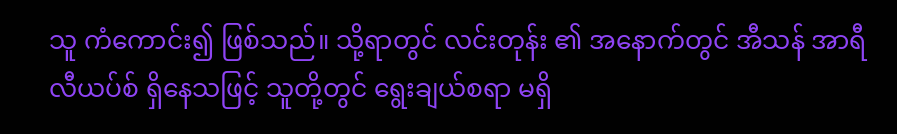သူ ကံကောင်း၍ ဖြစ်သည်။ သို့ရာတွင် လင်းတုန်း ၏ အနောက်တွင် အီသန် အာရီလီယပ်စ် ရှိနေသဖြင့် သူတို့တွင် ရွေးချယ်စရာ မရှိ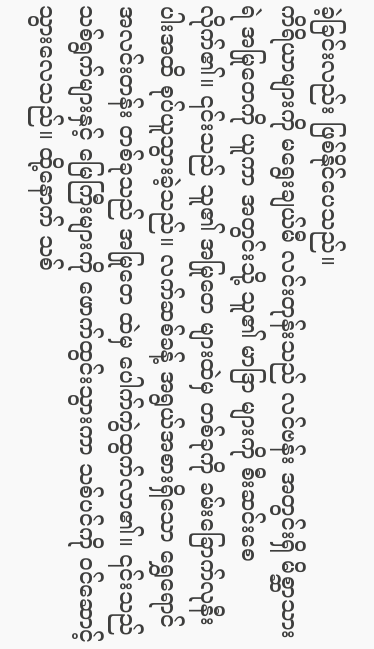ခဲ့ခြင်းလည်း ဖြစ်နိုင်ပေသည်။
ကိရိယာများကို မရွေးချယ်မီ လင်းတုန်းသည် လင်ဗန်း အတွင်းရှိ မိစ္ဆာသားရဲ အမြုတေကို ယူကာ အတွင်းသို့ သူ၏ မာဒြာ များကို စီးဆင်းစေလိုက်၏။ ၎င်းသည် သူ၏ အမြုတေ များထဲမှ တစ်ခုကို ခမ်းခြောက်လုနီးပါးအထိ စုပ်ယူသွားခဲ့သည်။ လက်ဆစ်ခန့် အရွယ်အစားရှိသော ရွှေရောင်အလင်းတန်း တစ်ခုသည် အမြုတေ ထဲမှ ပေါက်ကွဲထွက်လာ၏။ ၎င်းသည် သစ်ရွက်များနှင့် မြေကြီးများကို ဖောက်ထွင်းသွားကာ သစ်ပင်ကို ဝင်ဆောင့်သွားလေသည်။ ထို့နောက် သစ်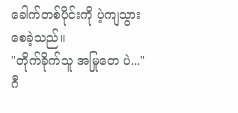ခေါက်တစ်ပိုင်းကို ပဲ့ကျသွားစေခဲ့သည်။
"တိုက်ခိုက်သူ အမြုတေ ပဲ..."
ဂီ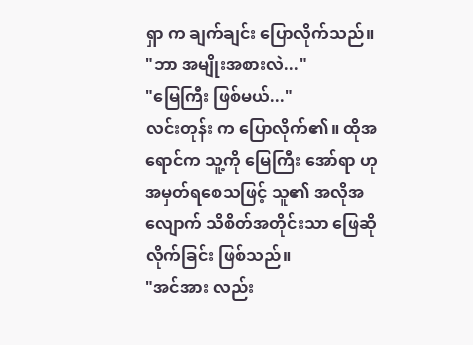ရှာ က ချက်ချင်း ပြောလိုက်သည်။
"ဘာ အမျိုးအစားလဲ..."
"မြေကြီး ဖြစ်မယ်..."
လင်းတုန်း က ပြောလိုက်၏။ ထိုအရောင်က သူ့ကို မြေကြီး အော်ရာ ဟု အမှတ်ရစေသဖြင့် သူ၏ အလိုအလျောက် သိစိတ်အတိုင်းသာ ဖြေဆိုလိုက်ခြင်း ဖြစ်သည်။
"အင်အား လည်း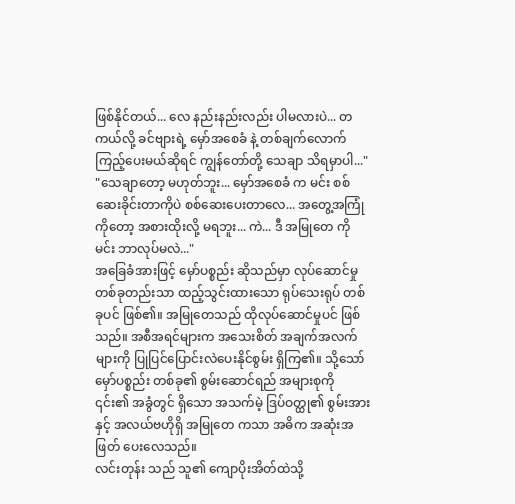ဖြစ်နိုင်တယ်... လေ နည်းနည်းလည်း ပါမလားပဲ... တကယ်လို့ ခင်ဗျားရဲ့ မှော်အစေခံ နဲ့ တစ်ချက်လောက် ကြည့်ပေးမယ်ဆိုရင် ကျွန်တော်တို့ သေချာ သိရမှာပါ..."
"သေချာတော့ မဟုတ်ဘူး... မှော်အစေခံ က မင်း စစ်ဆေးခိုင်းတာကိုပဲ စစ်ဆေးပေးတာလေ... အတွေ့အကြုံကိုတော့ အစားထိုးလို့ မရဘူး... ကဲ... ဒီ အမြုတေ ကို မင်း ဘာလုပ်မလဲ..."
အခြေခံအားဖြင့် မှော်ပစ္စည်း ဆိုသည်မှာ လုပ်ဆောင်မှု တစ်ခုတည်းသာ ထည့်သွင်းထားသော ရုပ်သေးရုပ် တစ်ခုပင် ဖြစ်၏။ အမြုတေသည် ထိုလုပ်ဆောင်မှုပင် ဖြစ်သည်။ အစီအရင်များက အသေးစိတ် အချက်အလက်များကို ပြုပြင်ပြောင်းလဲပေးနိုင်စွမ်း ရှိကြ၏။ သို့သော် မှော်ပစ္စည်း တစ်ခု၏ စွမ်းဆောင်ရည် အများစုကို ၎င်း၏ အခွံတွင် ရှိသော အသက်မဲ့ ဒြပ်ဝတ္ထု၏ စွမ်းအားနှင့် အလယ်ဗဟိုရှိ အမြုတေ ကသာ အဓိက အဆုံးအဖြတ် ပေးလေသည်။
လင်းတုန်း သည် သူ၏ ကျောပိုးအိတ်ထဲသို့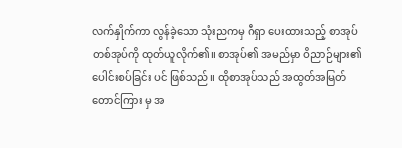လက်နှိုက်ကာ လွန်ခဲ့သော သုံးညကမှ ဂီရှာ ပေးထားသည့် စာအုပ်တစ်အုပ်ကို ထုတ်ယူလိုက်၏။ စာအုပ်၏ အမည်မှာ ဝိညာဉ်များ၏ ပေါင်းစပ်ခြင်း ပင် ဖြစ်သည်။ ထိုစာအုပ်သည် အထွတ်အမြတ် တောင်ကြား မှ အ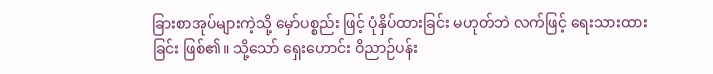ခြားစာအုပ်များကဲ့သို့ မှော်ပစ္စည်း ဖြင့် ပုံနှိပ်ထားခြင်း မဟုတ်ဘဲ လက်ဖြင့် ရေးသားထားခြင်း ဖြစ်၏။ သို့သော် ရှေးဟောင်း ဝိညာဉ်ပန်း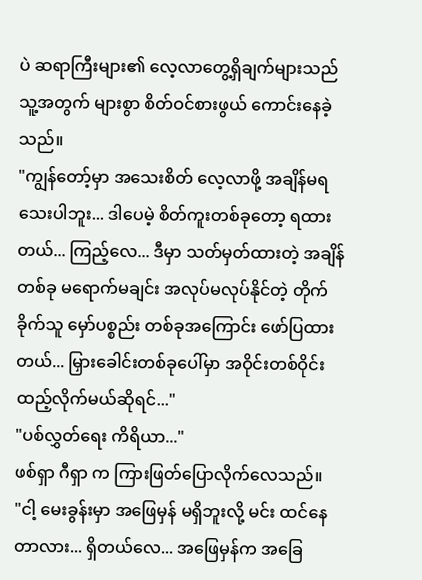ပဲ ဆရာကြီးများ၏ လေ့လာတွေ့ရှိချက်များသည် သူ့အတွက် များစွာ စိတ်ဝင်စားဖွယ် ကောင်းနေခဲ့သည်။
"ကျွန်တော့်မှာ အသေးစိတ် လေ့လာဖို့ အချိန်မရသေးပါဘူး... ဒါပေမဲ့ စိတ်ကူးတစ်ခုတော့ ရထားတယ်... ကြည့်လေ... ဒီမှာ သတ်မှတ်ထားတဲ့ အချိန်တစ်ခု မရောက်မချင်း အလုပ်မလုပ်နိုင်တဲ့ တိုက်ခိုက်သူ မှော်ပစ္စည်း တစ်ခုအကြောင်း ဖော်ပြထားတယ်... မြှားခေါင်းတစ်ခုပေါ်မှာ အဝိုင်းတစ်ဝိုင်း ထည့်လိုက်မယ်ဆိုရင်..."
"ပစ်လွှတ်ရေး ကိရိယာ..."
ဖစ်ရှာ ဂီရှာ က ကြားဖြတ်ပြောလိုက်လေသည်။
"ငါ့ မေးခွန်းမှာ အဖြေမှန် မရှိဘူးလို့ မင်း ထင်နေတာလား... ရှိတယ်လေ... အဖြေမှန်က အခြေ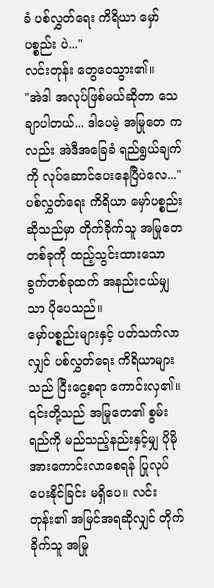ခံ ပစ်လွှတ်ရေး ကိရိယာ မှော်ပစ္စည်း ပဲ..."
လင်းတုန်း တွေဝေသွား၏။
"အဲဒါ အလုပ်ဖြစ်မယ်ဆိုတာ သေချာပါတယ်... ဒါပေမဲ့ အမြုတေ ကလည်း အဲဒီအခြေခံ ရည်ရွယ်ချက်ကို လုပ်ဆောင်ပေးနေပြီပဲလေ..."
ပစ်လွှတ်ရေး ကိရိယာ မှော်ပစ္စည်း ဆိုသည်မှာ တိုက်ခိုက်သူ အမြုတေ တစ်ခုကို ထည့်သွင်းထားသော ခွက်တစ်ခုထက် အနည်းငယ်မျှသာ ပိုပေသည်။
မှော်ပစ္စည်းများနှင့် ပတ်သက်လာလျှင် ပစ်လွှတ်ရေး ကိရိယာများသည် ငြီးငွေ့စရာ ကောင်းလှ၏။ ၎င်းတို့သည် အမြုတေ၏ စွမ်းရည်ကို မည်သည့်နည်းနှင့်မျှ ပိုမို အားကောင်းလာစေရန် ပြုလုပ်ပေးနိုင်ခြင်း မရှိပေ။ လင်းတုန်း၏ အမြင်အရဆိုလျှင် တိုက်ခိုက်သူ အမြု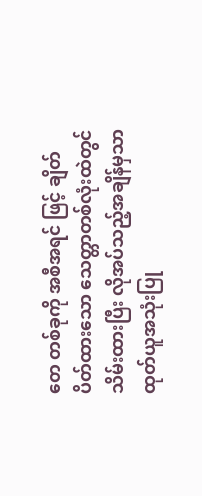တေ တစ်ခုကို အစီအရင် ဖြင့် ချိတ်ပိတ်ထားသော သေတ္တာတစ်လုံးထဲတွင် သိမ်းထားပြီး လိုအပ်သည့်အချိန်မှသာ ထုတ်ယူအသုံးပြု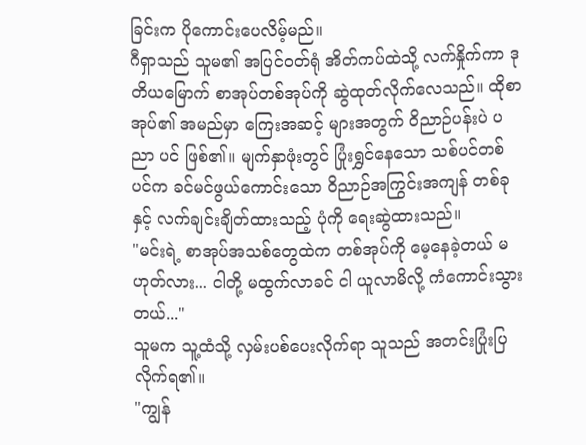ခြင်းက ပိုကောင်းပေလိမ့်မည်။
ဂီရှာသည် သူမ၏ အပြင်ဝတ်ရုံ အိတ်ကပ်ထဲသို့ လက်နှိုက်ကာ ဒုတိယမြောက် စာအုပ်တစ်အုပ်ကို ဆွဲထုတ်လိုက်လေသည်။ ထိုစာအုပ်၏ အမည်မှာ ကြေးအဆင့် များအတွက် ဝိညာဉ်ပန်းပဲ ပညာ ပင် ဖြစ်၏။ မျက်နှာဖုံးတွင် ပြုံးရွှင်နေသော သစ်ပင်တစ်ပင်က ခင်မင်ဖွယ်ကောင်းသော ဝိညာဉ်အကြွင်းအကျန် တစ်ခုနှင့် လက်ချင်းချိတ်ထားသည့် ပုံကို ရေးဆွဲထားသည်။
"မင်းရဲ့ စာအုပ်အသစ်တွေထဲက တစ်အုပ်ကို မေ့နေခဲ့တယ် မဟုတ်လား... ငါတို့ မထွက်လာခင် ငါ ယူလာမိလို့ ကံကောင်းသွားတယ်..."
သူမက သူ့ထံသို့ လှမ်းပစ်ပေးလိုက်ရာ သူသည် အတင်းပြုံးပြလိုက်ရ၏။
"ကျွန်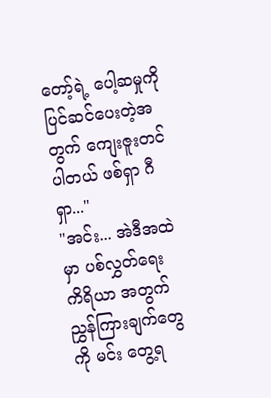တော့်ရဲ့ ပေါ့ဆမှုကို ပြင်ဆင်ပေးတဲ့အတွက် ကျေးဇူးတင်ပါတယ် ဖစ်ရှာ ဂီရှာ..."
"အင်း... အဲဒီအထဲမှာ ပစ်လွှတ်ရေး ကိရိယာ အတွက် ညွှန်ကြားချက်တွေကို မင်း တွေ့ရ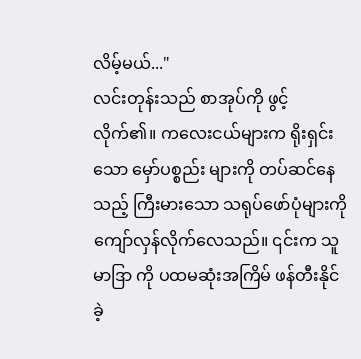လိမ့်မယ်..."
လင်းတုန်းသည် စာအုပ်ကို ဖွင့်လိုက်၏။ ကလေးငယ်များက ရိုးရှင်းသော မှော်ပစ္စည်း များကို တပ်ဆင်နေသည့် ကြီးမားသော သရုပ်ဖော်ပုံများကို ကျော်လှန်လိုက်လေသည်။ ၎င်းက သူ မာဒြာ ကို ပထမဆုံးအကြိမ် ဖန်တီးနိုင်ခဲ့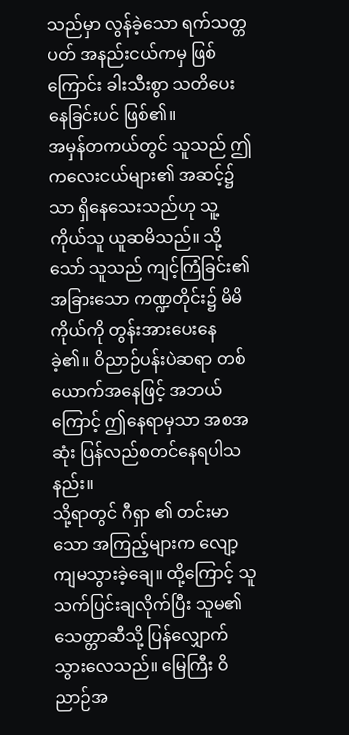သည်မှာ လွန်ခဲ့သော ရက်သတ္တပတ် အနည်းငယ်ကမှ ဖြစ်ကြောင်း ခါးသီးစွာ သတိပေးနေခြင်းပင် ဖြစ်၏။
အမှန်တကယ်တွင် သူသည် ဤကလေးငယ်များ၏ အဆင့်၌သာ ရှိနေသေးသည်ဟု သူ့ကိုယ်သူ ယူဆမိသည်။ သို့သော် သူသည် ကျင့်ကြံခြင်း၏ အခြားသော ကဏ္ဍတိုင်း၌ မိမိကိုယ်ကို တွန်းအားပေးနေခဲ့၏။ ဝိညာဉ်ပန်းပဲဆရာ တစ်ယောက်အနေဖြင့် အဘယ်ကြောင့် ဤနေရာမှသာ အစအဆုံး ပြန်လည်စတင်နေရပါသနည်း။
သို့ရာတွင် ဂီရှာ ၏ တင်းမာသော အကြည့်များက လျော့ကျမသွားခဲ့ချေ။ ထို့ကြောင့် သူ သက်ပြင်းချလိုက်ပြီး သူမ၏ သေတ္တာဆီသို့ ပြန်လျှောက်သွားလေသည်။ မြေကြီး ဝိညာဉ်အ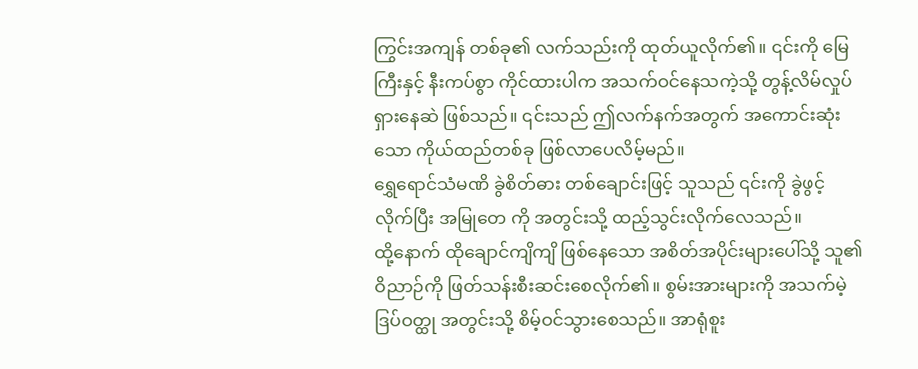ကြွင်းအကျန် တစ်ခု၏ လက်သည်းကို ထုတ်ယူလိုက်၏။ ၎င်းကို မြေကြီးနှင့် နီးကပ်စွာ ကိုင်ထားပါက အသက်ဝင်နေသကဲ့သို့ တွန့်လိမ်လှုပ်ရှားနေဆဲ ဖြစ်သည်။ ၎င်းသည် ဤလက်နက်အတွက် အကောင်းဆုံးသော ကိုယ်ထည်တစ်ခု ဖြစ်လာပေလိမ့်မည်။
ရွှေရောင်သံမဏိ ခွဲစိတ်ဓား တစ်ချောင်းဖြင့် သူသည် ၎င်းကို ခွဲဖွင့်လိုက်ပြီး အမြုတေ ကို အတွင်းသို့ ထည့်သွင်းလိုက်လေသည်။
ထို့နောက် ထိုချောင်ကျိကျိ ဖြစ်နေသော အစိတ်အပိုင်းများပေါ်သို့ သူ၏ ဝိညာဉ်ကို ဖြတ်သန်းစီးဆင်းစေလိုက်၏။ စွမ်းအားများကို အသက်မဲ့ ဒြပ်ဝတ္ထု အတွင်းသို့ စိမ့်ဝင်သွားစေသည်။ အာရုံစူး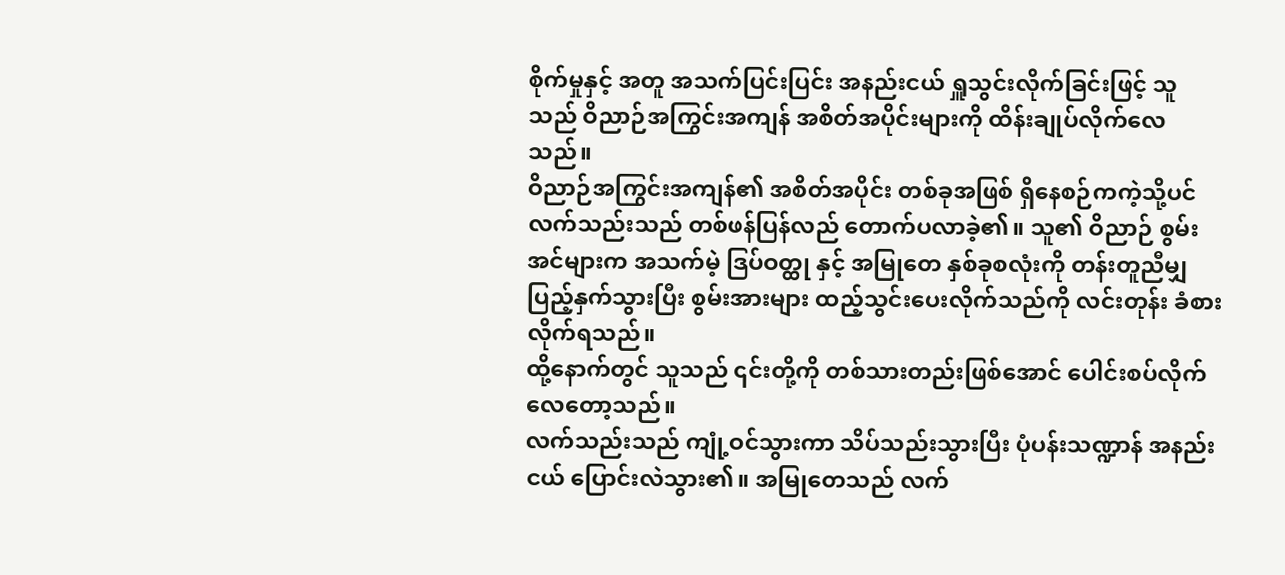စိုက်မှုနှင့် အတူ အသက်ပြင်းပြင်း အနည်းငယ် ရှူသွင်းလိုက်ခြင်းဖြင့် သူသည် ဝိညာဉ်အကြွင်းအကျန် အစိတ်အပိုင်းများကို ထိန်းချုပ်လိုက်လေသည်။
ဝိညာဉ်အကြွင်းအကျန်၏ အစိတ်အပိုင်း တစ်ခုအဖြစ် ရှိနေစဉ်ကကဲ့သို့ပင် လက်သည်းသည် တစ်ဖန်ပြန်လည် တောက်ပလာခဲ့၏။ သူ၏ ဝိညာဉ် စွမ်းအင်များက အသက်မဲ့ ဒြပ်ဝတ္ထု နှင့် အမြုတေ နှစ်ခုစလုံးကို တန်းတူညီမျှ ပြည့်နှက်သွားပြီး စွမ်းအားများ ထည့်သွင်းပေးလိုက်သည်ကို လင်းတုန်း ခံစားလိုက်ရသည်။
ထို့နောက်တွင် သူသည် ၎င်းတို့ကို တစ်သားတည်းဖြစ်အောင် ပေါင်းစပ်လိုက်လေတော့သည်။
လက်သည်းသည် ကျုံ့ဝင်သွားကာ သိပ်သည်းသွားပြီး ပုံပန်းသဏ္ဍာန် အနည်းငယ် ပြောင်းလဲသွား၏။ အမြုတေသည် လက်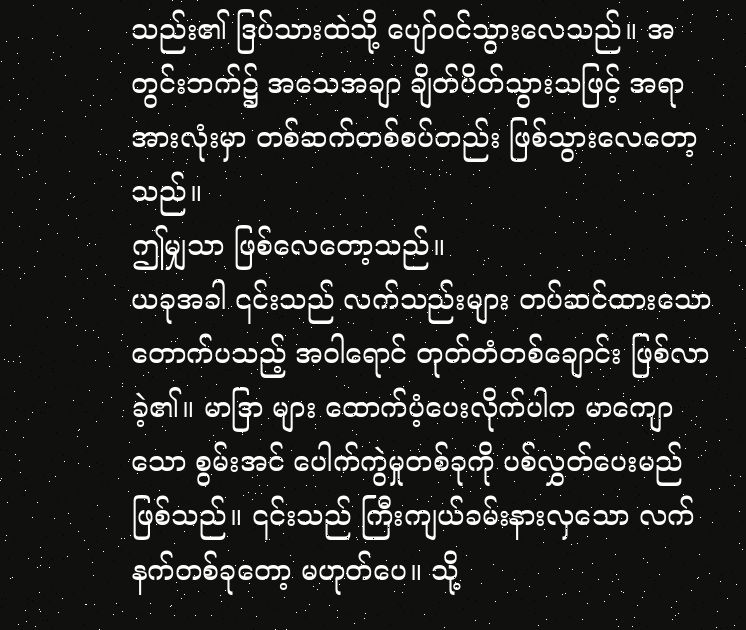သည်း၏ ဒြပ်သားထဲသို့ ပျော်ဝင်သွားလေသည်။ အတွင်းဘက်၌ အသေအချာ ချိတ်ပိတ်သွားသဖြင့် အရာအားလုံးမှာ တစ်ဆက်တစ်စပ်တည်း ဖြစ်သွားလေတော့သည်။
ဤမျှသာ ဖြစ်လေတော့သည်။
ယခုအခါ ၎င်းသည် လက်သည်းများ တပ်ဆင်ထားသော တောက်ပသည့် အဝါရောင် တုတ်တံတစ်ချောင်း ဖြစ်လာခဲ့၏။ မာဒြာ များ ထောက်ပံ့ပေးလိုက်ပါက မာကျောသော စွမ်းအင် ပေါက်ကွဲမှုတစ်ခုကို ပစ်လွှတ်ပေးမည် ဖြစ်သည်။ ၎င်းသည် ကြီးကျယ်ခမ်းနားလှသော လက်နက်တစ်ခုတော့ မဟုတ်ပေ။ သို့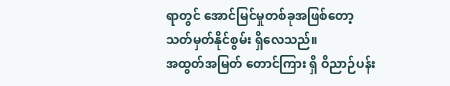ရာတွင် အောင်မြင်မှုတစ်ခုအဖြစ်တော့ သတ်မှတ်နိုင်စွမ်း ရှိလေသည်။
အထွတ်အမြတ် တောင်ကြား ရှိ ဝိညာဉ်ပန်း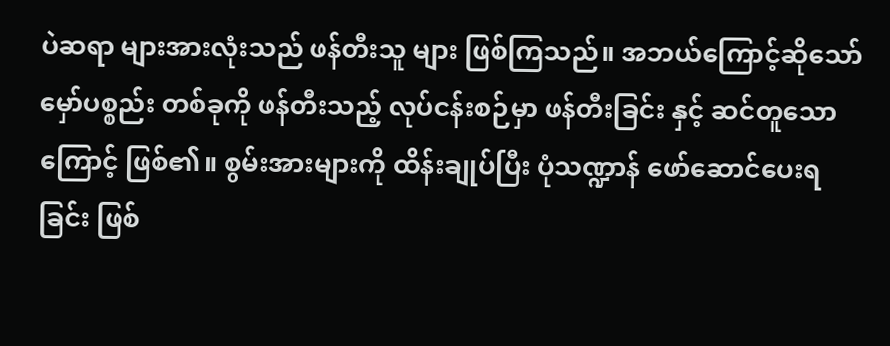ပဲဆရာ များအားလုံးသည် ဖန်တီးသူ များ ဖြစ်ကြသည်။ အဘယ်ကြောင့်ဆိုသော် မှော်ပစ္စည်း တစ်ခုကို ဖန်တီးသည့် လုပ်ငန်းစဉ်မှာ ဖန်တီးခြင်း နှင့် ဆင်တူသောကြောင့် ဖြစ်၏။ စွမ်းအားများကို ထိန်းချုပ်ပြီး ပုံသဏ္ဍာန် ဖော်ဆောင်ပေးရခြင်း ဖြစ်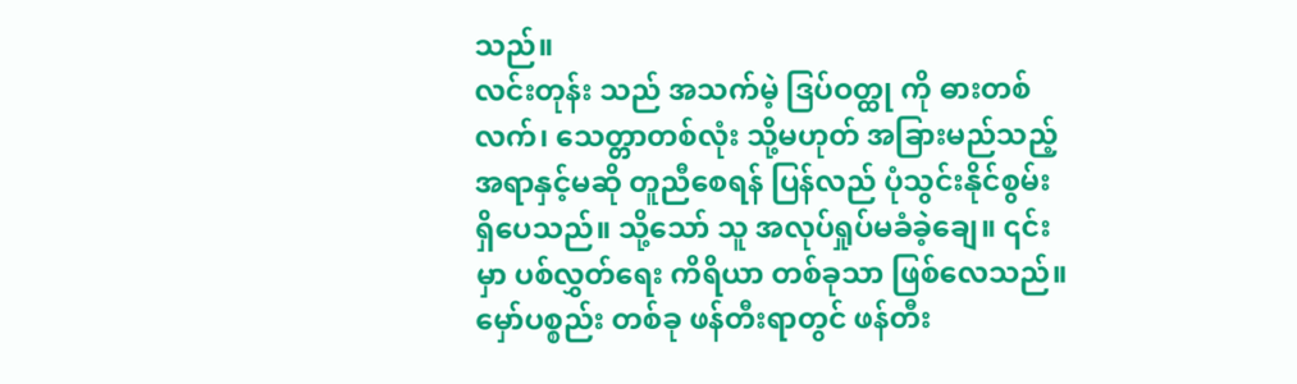သည်။
လင်းတုန်း သည် အသက်မဲ့ ဒြပ်ဝတ္ထု ကို ဓားတစ်လက်၊ သေတ္တာတစ်လုံး သို့မဟုတ် အခြားမည်သည့် အရာနှင့်မဆို တူညီစေရန် ပြန်လည် ပုံသွင်းနိုင်စွမ်း ရှိပေသည်။ သို့သော် သူ အလုပ်ရှုပ်မခံခဲ့ချေ။ ၎င်းမှာ ပစ်လွှတ်ရေး ကိရိယာ တစ်ခုသာ ဖြစ်လေသည်။
မှော်ပစ္စည်း တစ်ခု ဖန်တီးရာတွင် ဖန်တီး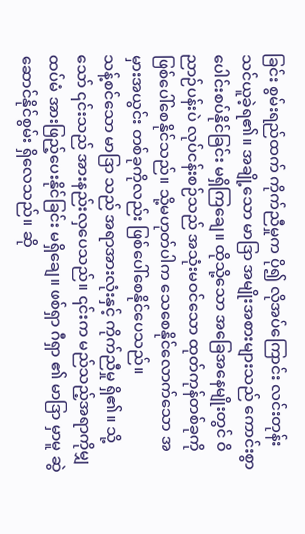ခြင်း စွမ်းရည်ထက် ကိုက်ညီမှုက ပို၍ လိုအပ်ကြောင်း လင်းတုန်း သင်ယူခဲ့ရ၏။ အချို့သော မာဒြာ အမျိုးအစားများသည် ကောင်းစွာ ပေါင်းစပ်နိုင်ခြင်း မရှိကြချေ။ ထိုသို့သော အခြေအနေမျိုးတွင် ဝိညာဉ်ပန်းပဲ လုပ်ငန်းစဉ်သည် အသုံးမဝင်သော ထုတ်ကုန်တစ်ခုကို ဖြစ်ပေါ်စေနိုင်သည်။ သို့မဟုတ်ပါက သေစေနိုင်လောက်သော အမှားအယွင်း တစ်ခုကိုလည်း ဖြစ်ပေါ်စေနိုင်ပေသည်။
သန့်စင်သော မာဒြာ သည် အရာအားလုံးနှင့် ကိုက်ညီမှု ရှိ၏။ သို့သော် ၎င်းသည် အားနည်းလှပေသည်။ ၎င်းက မည်သည့်အရာကိုမျှ ထပ်မံ အားဖြည့်ပေးနိုင်ခြင်း မရှိချေ။ ဖစ်ရှာ ဂီရှာ ၏ မာဒြာ မှာမူ ဆွဲဆောင်နိုင်စွမ်း ရှိလေသည်။ ဆို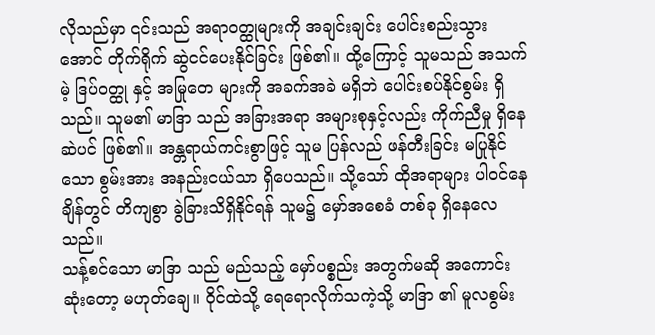လိုသည်မှာ ၎င်းသည် အရာဝတ္ထုများကို အချင်းချင်း ပေါင်းစည်းသွားအောင် တိုက်ရိုက် ဆွဲငင်ပေးနိုင်ခြင်း ဖြစ်၏။ ထို့ကြောင့် သူမသည် အသက်မဲ့ ဒြပ်ဝတ္ထု နှင့် အမြုတေ များကို အခက်အခဲ မရှိဘဲ ပေါင်းစပ်နိုင်စွမ်း ရှိသည်။ သူမ၏ မာဒြာ သည် အခြားအရာ အများစုနှင့်လည်း ကိုက်ညီမှု ရှိနေဆဲပင် ဖြစ်၏။ အန္တရာယ်ကင်းစွာဖြင့် သူမ ပြန်လည် ဖန်တီးခြင်း မပြုနိုင်သော စွမ်းအား အနည်းငယ်သာ ရှိပေသည်။ သို့သော် ထိုအရာများ ပါဝင်နေချိန်တွင် တိကျစွာ ခွဲခြားသိရှိနိုင်ရန် သူမ၌ မှော်အစေခံ တစ်ခု ရှိနေလေသည်။
သန့်စင်သော မာဒြာ သည် မည်သည့် မှော်ပစ္စည်း အတွက်မဆို အကောင်းဆုံးတော့ မဟုတ်ချေ။ ဝိုင်ထဲသို့ ရေရောလိုက်သကဲ့သို့ မာဒြာ ၏ မူလစွမ်း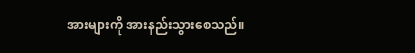အားများကို အားနည်းသွားစေသည်။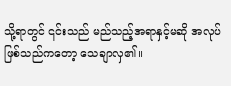သို့ရာတွင် ၎င်းသည် မည်သည့်အရာနှင့်မဆို အလုပ်ဖြစ်သည်ကတော့ သေချာလှ၏။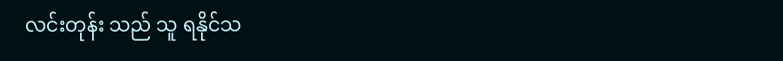လင်းတုန်း သည် သူ ရနိုင်သ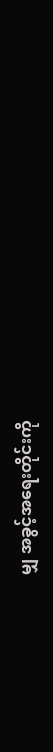မျှ အခွင့်အရေးတိုင်းကို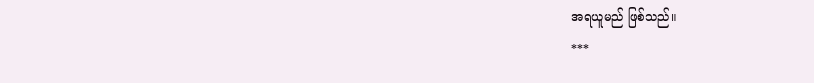အရယူမည် ဖြစ်သည်။
***